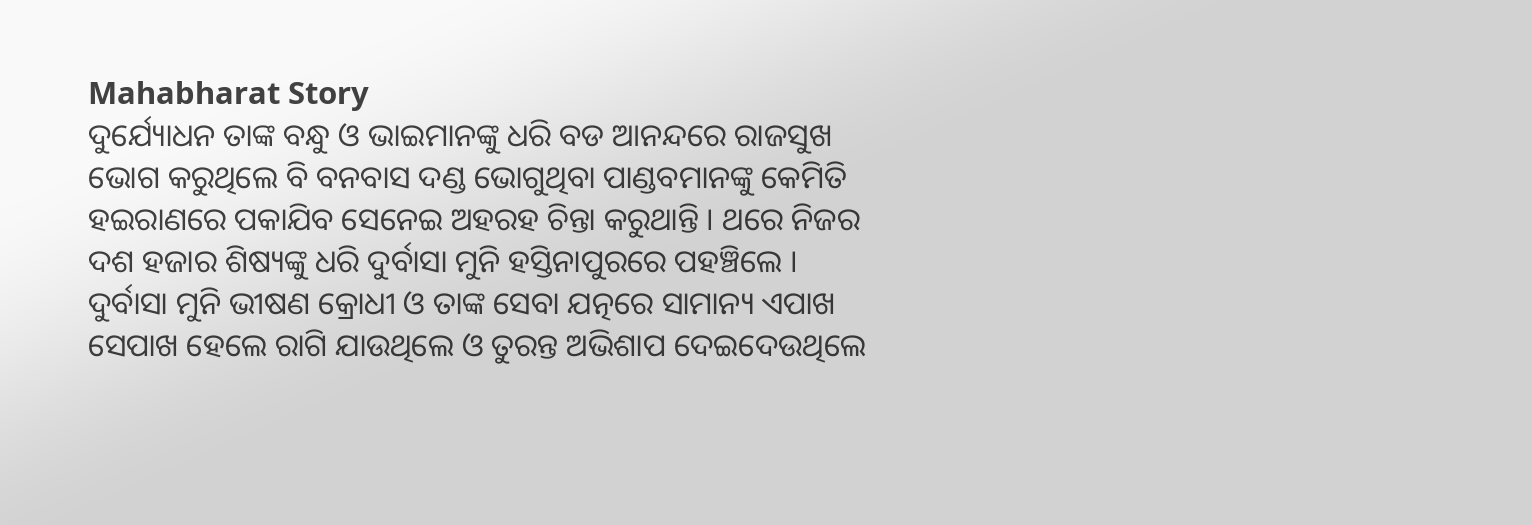Mahabharat Story
ଦୁର୍ଯ୍ୟୋଧନ ତାଙ୍କ ବନ୍ଧୁ ଓ ଭାଇମାନଙ୍କୁ ଧରି ବଡ ଆନନ୍ଦରେ ରାଜସୁଖ ଭୋଗ କରୁଥିଲେ ବି ବନବାସ ଦଣ୍ଡ ଭୋଗୁଥିବା ପାଣ୍ଡବମାନଙ୍କୁ କେମିତି ହଇରାଣରେ ପକାଯିବ ସେନେଇ ଅହରହ ଚିନ୍ତା କରୁଥାନ୍ତି । ଥରେ ନିଜର ଦଶ ହଜାର ଶିଷ୍ୟଙ୍କୁ ଧରି ଦୁର୍ବାସା ମୁନି ହସ୍ତିନାପୁରରେ ପହଞ୍ଚିଲେ । ଦୁର୍ବାସା ମୁନି ଭୀଷଣ କ୍ରୋଧୀ ଓ ତାଙ୍କ ସେବା ଯତ୍ନରେ ସାମାନ୍ୟ ଏପାଖ ସେପାଖ ହେଲେ ରାଗି ଯାଉଥିଲେ ଓ ତୁରନ୍ତ ଅଭିଶାପ ଦେଇଦେଉଥିଲେ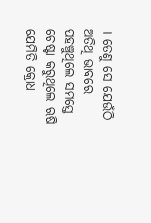। ତେଣୁ ସେ ଯେଉଁଠି ଅତିଥି ଭାବରେ ପହଞ୍ଚୁଥିଲେ ସମସ୍ତେ ଚେଷ୍ଟା କରୁଥିଲେ ଋଷି ଯେମିତି କ୍ରୋଧ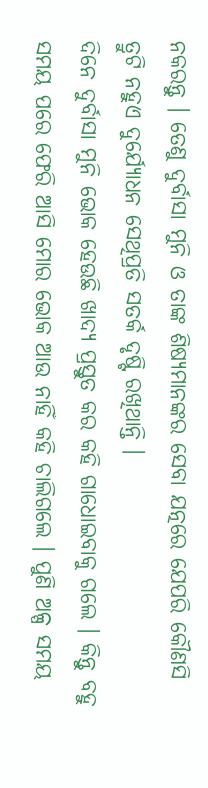ନକରନ୍ତୁ । ତେଣୁ ଦୁର୍ବାସା ମୁନି ଓ ତାଙ୍କ ଶିଷ୍ୟମାନଙ୍କର ସେବା ଯତ୍ନରେ ଯେପରି କୌଣସି ତ୍ରୁଟି ନହୁଏ ଦୁର୍ଯ୍ୟୋଧନ ସେଥିପ୍ରତି ସତର୍କ ଦୃଷ୍ଟି ରଖିଥାନ୍ତି ।
ଦିନେ ଦୁର୍ବାସା ମୁନି ଭୋକ ହେଉଛି ଖାଦ୍ୟ ପ୍ରସ୍ତୁତ କର କହି ଗାଧୋଇବାକୁ ଗଲେ । କିନ୍ତୁ ବହୁ ସମୟ ପରେ ଫେରି ଆସି ମୋର ଭୋକ ଆଉ ନାହିଁ କହି ଚାଲିଗଲେ । ପୁଣି ଅଳ୍ପ ସମୟ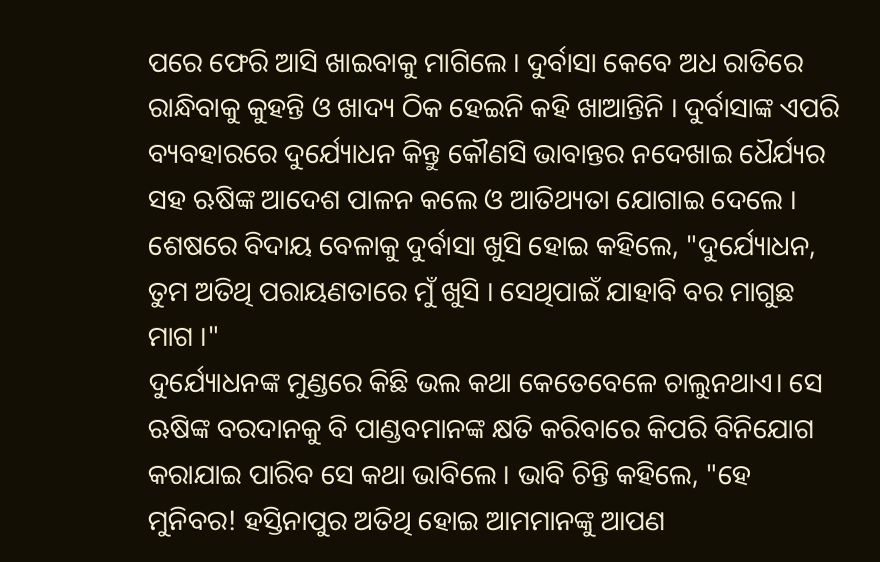ପରେ ଫେରି ଆସି ଖାଇବାକୁ ମାଗିଲେ । ଦୁର୍ବାସା କେବେ ଅଧ ରାତିରେ ରାନ୍ଧିବାକୁ କୁହନ୍ତି ଓ ଖାଦ୍ୟ ଠିକ ହେଇନି କହି ଖାଆନ୍ତିନି । ଦୁର୍ବାସାଙ୍କ ଏପରି ବ୍ୟବହାରରେ ଦୁର୍ଯ୍ୟୋଧନ କିନ୍ତୁ କୌଣସି ଭାବାନ୍ତର ନଦେଖାଇ ଧୈର୍ଯ୍ୟର ସହ ଋଷିଙ୍କ ଆଦେଶ ପାଳନ କଲେ ଓ ଆତିଥ୍ୟତା ଯୋଗାଇ ଦେଲେ । ଶେଷରେ ବିଦାୟ ବେଳାକୁ ଦୁର୍ବାସା ଖୁସି ହୋଇ କହିଲେ, "ଦୁର୍ଯ୍ୟୋଧନ, ତୁମ ଅତିଥି ପରାୟଣତାରେ ମୁଁ ଖୁସି । ସେଥିପାଇଁ ଯାହାବି ବର ମାଗୁଛ ମାଗ ।"
ଦୁର୍ଯ୍ୟୋଧନଙ୍କ ମୁଣ୍ଡରେ କିଛି ଭଲ କଥା କେତେବେଳେ ଚାଲୁନଥାଏ। ସେ ଋଷିଙ୍କ ବରଦାନକୁ ବି ପାଣ୍ଡବମାନଙ୍କ କ୍ଷତି କରିବାରେ କିପରି ବିନିଯୋଗ କରାଯାଇ ପାରିବ ସେ କଥା ଭାବିଲେ । ଭାବି ଚିନ୍ତି କହିଲେ, "ହେ ମୁନିବର! ହସ୍ତିନାପୁର ଅତିଥି ହୋଇ ଆମମାନଙ୍କୁ ଆପଣ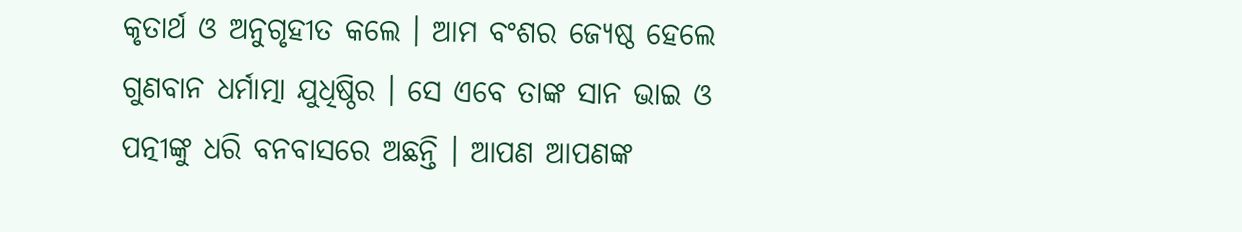କୃତାର୍ଥ ଓ ଅନୁଗୃହୀତ କଲେ । ଆମ ବଂଶର ଜ୍ୟେଷ୍ଠ ହେଲେ ଗୁଣବାନ ଧର୍ମାତ୍ମା ଯୁଧିଷ୍ଠିର । ସେ ଏବେ ତାଙ୍କ ସାନ ଭାଇ ଓ ପତ୍ନୀଙ୍କୁ ଧରି ବନବାସରେ ଅଛନ୍ତି । ଆପଣ ଆପଣଙ୍କ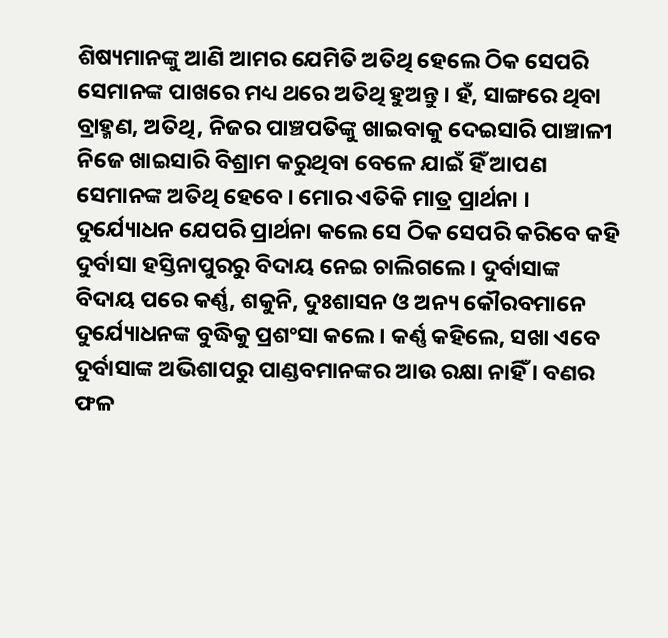ଶିଷ୍ୟମାନଙ୍କୁ ଆଣି ଆମର ଯେମିତି ଅତିଥି ହେଲେ ଠିକ ସେପରି ସେମାନଙ୍କ ପାଖରେ ମଧ୍ୟ ଥରେ ଅତିଥି ହୁଅନ୍ତୁ । ହଁ, ସାଙ୍ଗରେ ଥିବା ବ୍ରାହ୍ମଣ, ଅତିଥି, ନିଜର ପାଞ୍ଚପତିଙ୍କୁ ଖାଇବାକୁ ଦେଇସାରି ପାଞ୍ଚାଳୀ ନିଜେ ଖାଇସାରି ବିଶ୍ରାମ କରୁଥିବା ବେଳେ ଯାଇଁ ହିଁ ଆପଣ ସେମାନଙ୍କ ଅତିଥି ହେବେ । ମୋର ଏତିକି ମାତ୍ର ପ୍ରାର୍ଥନା ।
ଦୁର୍ଯ୍ୟୋଧନ ଯେପରି ପ୍ରାର୍ଥନା କଲେ ସେ ଠିକ ସେପରି କରିବେ କହି ଦୁର୍ବାସା ହସ୍ତିନାପୁରରୁ ବିଦାୟ ନେଇ ଚାଲିଗଲେ । ଦୁର୍ବାସାଙ୍କ ବିଦାୟ ପରେ କର୍ଣ୍ଣ, ଶକୁନି, ଦୁଃଶାସନ ଓ ଅନ୍ୟ କୌରବମାନେ ଦୁର୍ଯ୍ୟୋଧନଙ୍କ ବୁଦ୍ଧିକୁ ପ୍ରଶଂସା କଲେ । କର୍ଣ୍ଣ କହିଲେ, ସଖା ଏବେ ଦୁର୍ବାସାଙ୍କ ଅଭିଶାପରୁ ପାଣ୍ଡବମାନଙ୍କର ଆଉ ରକ୍ଷା ନାହିଁ । ବଣର ଫଳ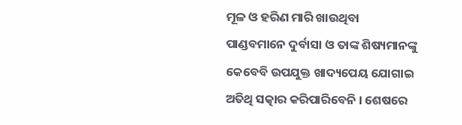ମୂଳ ଓ ହରିଣ ମାରି ଖାଉଥିବା ପାଣ୍ଡବମାନେ ଦୁର୍ବାସା ଓ ତାଙ୍କ ଶିଷ୍ୟମାନଙ୍କୁ କେବେବି ଉପଯୁକ୍ତ ଖାଦ୍ୟପେୟ ଯୋଗାଇ ଅତିଥି ସତ୍କାର କରିପାରିବେନି । ଶେଷରେ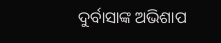ଦୁର୍ବାସାଙ୍କ ଅଭିଶାପ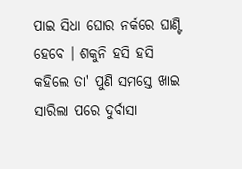ପାଇ ସିଧା ଘୋର ନର୍କରେ ଘାଣ୍ଟି ହେବେ । ଶକୁନି ହସି ହସି କହିଲେ ତା' ପୁଣି ସମସ୍ତେ ଖାଇ ସାରିଲା ପରେ ଦୁର୍ବାସା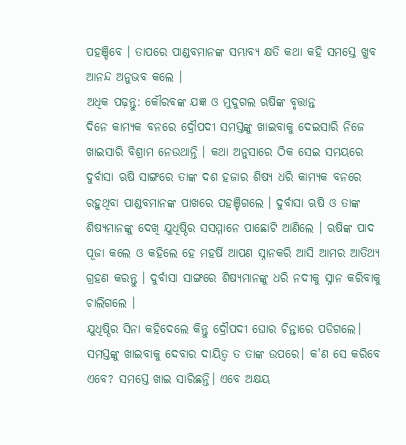ପହଞ୍ଚିବେ । ତାପରେ ପାଣ୍ଡବମାନଙ୍କ ସମ୍ଭାବ୍ୟ କ୍ଷତି କଥା କହି ସମସ୍ତେ ଖୁବ ଆନନ୍ଦ ଅନୁଭବ କଲେ ।
ଅଧିକ ପଢ଼ନ୍ତୁ: କୌରବଙ୍କ ଯଜ୍ଞ ଓ ମୁଦୁଗଲ ଋଷିଙ୍କ ବୃତ୍ତାନ୍ତ
ଦିନେ କାମ୍ୟକ ବନରେ ଦ୍ରୌପଦୀ ସମସ୍ତଙ୍କୁ ଖାଇବାକୁ ଦେଇସାରି ନିଜେ ଖାଇସାରି ବିଶ୍ରାମ ନେଉଥାନ୍ତି । କଥା ଅନୁସାରେ ଠିକ ସେଇ ସମୟରେ ଦୁର୍ବାସା ଋଷି ସାଙ୍ଗରେ ତାଙ୍କ ଦଶ ହଜାର ଶିଷ୍ୟ ଧରି କାମ୍ୟକ ବନରେ ରହୁଥିବା ପାଣ୍ଡବମାନଙ୍କ ପାଖରେ ପହଞ୍ଚିଗଲେ । ଦୁର୍ବାସା ଋଷି ଓ ତାଙ୍କ ଶିଷ୍ୟମାନଙ୍କୁ ଦେଖି ଯୁଧିଷ୍ଠିର ସସମ୍ମାନେ ପାଛୋଟି ଆଣିଲେ । ଋଷିଙ୍କ ପାଦ ପୂଜା କଲେ ଓ କହିଲେ ହେ ମହର୍ଷି ଆପଣ ସ୍ନାନକରି ଆସି ଆମର ଆତିଥ୍ୟ ଗ୍ରହଣ କରନ୍ତୁ । ଦୁର୍ବାସା ସାଙ୍ଗରେ ଶିଷ୍ୟମାନଙ୍କୁ ଧରି ନଦୀକୁ ସ୍ନାନ କରିବାକୁ ଚାଲିଗଲେ ।
ଯୁଧିଷ୍ଠିର ସିନା କହିଦେଲେ କିନ୍ତୁ ଦ୍ରୌପଦୀ ଘୋର ଚିନ୍ତାରେ ପଡିଗଲେ। ସମସ୍ତଙ୍କୁ ଖାଇବାକୁ ଦେବାର ଦାୟିତ୍ୱ ତ ତାଙ୍କ ଉପରେ। କ'ଣ ସେ କରିବେ ଏବେ? ସମସ୍ତେ ଖାଇ ସାରିଛନ୍ତି। ଏବେ ଅକ୍ଷୟ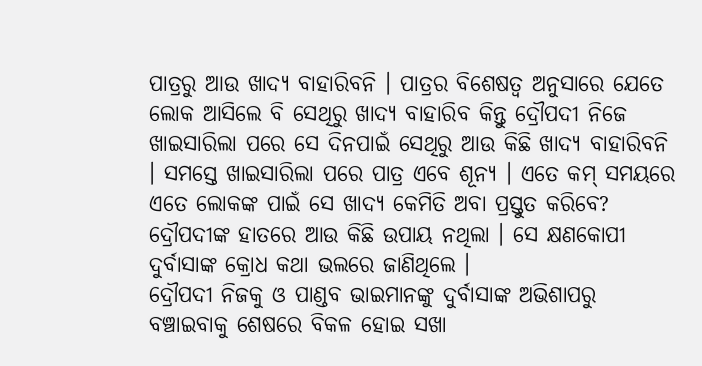ପାତ୍ରରୁ ଆଉ ଖାଦ୍ୟ ବାହାରିବନି । ପାତ୍ରର ବିଶେଷତ୍ୱ ଅନୁସାରେ ଯେତେ ଲୋକ ଆସିଲେ ବି ସେଥିରୁ ଖାଦ୍ୟ ବାହାରିବ କିନ୍ତୁ ଦ୍ରୌପଦୀ ନିଜେ ଖାଇସାରିଲା ପରେ ସେ ଦିନପାଇଁ ସେଥିରୁ ଆଉ କିଛି ଖାଦ୍ୟ ବାହାରିବନି । ସମସ୍ତେ ଖାଇସାରିଲା ପରେ ପାତ୍ର ଏବେ ଶୂନ୍ୟ । ଏତେ କମ୍ ସମୟରେ ଏତେ ଲୋକଙ୍କ ପାଇଁ ସେ ଖାଦ୍ୟ କେମିତି ଅବା ପ୍ରସ୍ତୁତ କରିବେ? ଦ୍ରୌପଦୀଙ୍କ ହାତରେ ଆଉ କିଛି ଉପାୟ ନଥିଲା । ସେ କ୍ଷଣକୋପୀ ଦୁର୍ବାସାଙ୍କ କ୍ରୋଧ କଥା ଭଲରେ ଜାଣିଥିଲେ ।
ଦ୍ରୌପଦୀ ନିଜକୁ ଓ ପାଣ୍ଡବ ଭାଇମାନଙ୍କୁ ଦୁର୍ବାସାଙ୍କ ଅଭିଶାପରୁ ବଞ୍ଚାଇବାକୁ ଶେଷରେ ବିକଳ ହୋଇ ସଖା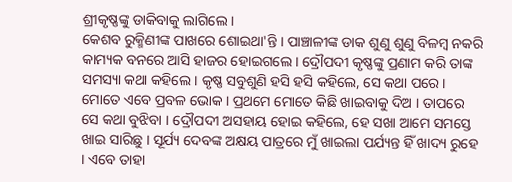ଶ୍ରୀକୃଷ୍ଣଙ୍କୁ ଡାକିବାକୁ ଲାଗିଲେ ।
କେଶବ ରୁକ୍ମିଣୀଙ୍କ ପାଖରେ ଶୋଇଥା'ନ୍ତି । ପାଞ୍ଚାଳୀଙ୍କ ଡାକ ଶୁଣୁ ଶୁଣୁ ବିଳମ୍ବ ନକରି କାମ୍ୟକ ବନରେ ଆସି ହାଜର ହୋଇଗଲେ । ଦ୍ରୌପଦୀ କୃଷ୍ଣଙ୍କୁ ପ୍ରଣାମ କରି ତାଙ୍କ ସମସ୍ୟା କଥା କହିଲେ । କୃଷ୍ଣ ସବୁଶୁଣି ହସି ହସି କହିଲେ, ସେ କଥା ପରେ । ମୋତେ ଏବେ ପ୍ରବଳ ଭୋକ । ପ୍ରଥମେ ମୋତେ କିଛି ଖାଇବାକୁ ଦିଅ । ତାପରେ ସେ କଥା ବୁଝିବା । ଦ୍ରୌପଦୀ ଅସହାୟ ହୋଇ କହିଲେ, ହେ ସଖା ଆମେ ସମସ୍ତେ ଖାଇ ସାରିଛୁ । ସୂର୍ଯ୍ୟ ଦେବଙ୍କ ଅକ୍ଷୟ ପାତ୍ରରେ ମୁଁ ଖାଇଲା ପର୍ଯ୍ୟନ୍ତ ହିଁ ଖାଦ୍ୟ ରୁହେ । ଏବେ ତାହା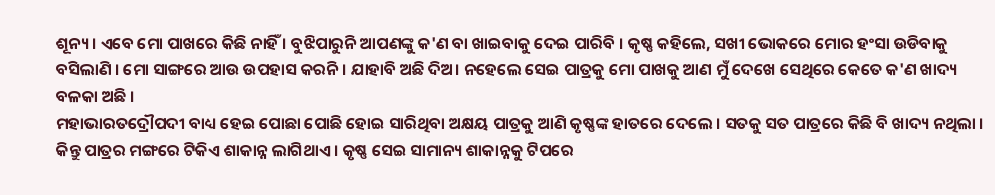ଶୂନ୍ୟ । ଏବେ ମୋ ପାଖରେ କିଛି ନାହିଁ । ବୁଝିପାରୁନି ଆପଣଙ୍କୁ କ'ଣ ବା ଖାଇବାକୁ ଦେଇ ପାରିବି । କୃଷ୍ଣ କହିଲେ, ସଖୀ ଭୋକରେ ମୋର ହଂସା ଉଡିବାକୁ ବସିଲାଣି । ମୋ ସାଙ୍ଗରେ ଆଉ ଉପହାସ କରନି । ଯାହାବି ଅଛି ଦିଅ। ନହେଲେ ସେଇ ପାତ୍ରକୁ ମୋ ପାଖକୁ ଆଣ ମୁଁ ଦେଖେ ସେଥିରେ କେତେ କ'ଣ ଖାଦ୍ୟ ବଳକା ଅଛି ।
ମହାଭାରତଦ୍ରୌପଦୀ ବାଧ୍ୟ ହେଇ ପୋଛା ପୋଛି ହୋଇ ସାରିଥିବା ଅକ୍ଷୟ ପାତ୍ରକୁ ଆଣି କୃଷ୍ଣଙ୍କ ହାତରେ ଦେଲେ । ସତକୁ ସତ ପାତ୍ରରେ କିଛି ବି ଖାଦ୍ୟ ନଥିଲା । କିନ୍ତୁ ପାତ୍ରର ମଙ୍ଗରେ ଟିକିଏ ଶାକାନ୍ନ ଲାଗିଥାଏ । କୃଷ୍ଣ ସେଇ ସାମାନ୍ୟ ଶାକାନ୍ନକୁ ଟିପରେ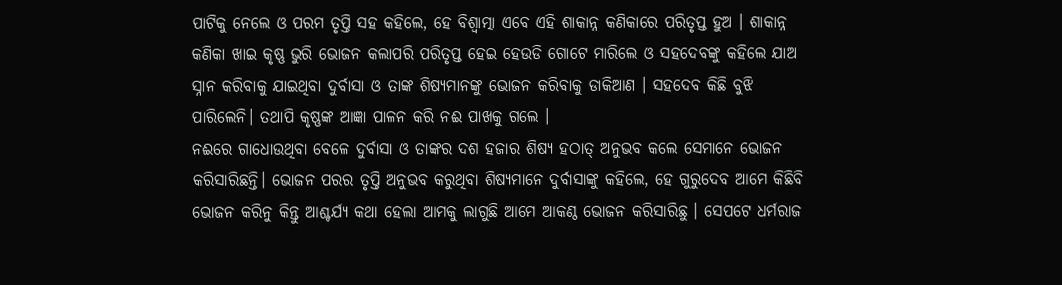ପାଟିକୁ ନେଲେ ଓ ପରମ ତୃପ୍ତି ସହ କହିଲେ, ହେ ବିଶ୍ୱାତ୍ମା ଏବେ ଏହି ଶାକାନ୍ନ କଣିକାରେ ପରିତୃପ୍ତ ହୁଅ । ଶାକାନ୍ନ କଣିକା ଖାଇ କୃଷ୍ଣ ଭୁରି ଭୋଜନ କଲାପରି ପରିତୃପ୍ତ ହେଇ ହେଉଡି ଗୋଟେ ମାରିଲେ ଓ ସହଦେବଙ୍କୁ କହିଲେ ଯାଅ ସ୍ନାନ କରିବାକୁ ଯାଇଥିବା ଦୁର୍ବାସା ଓ ତାଙ୍କ ଶିଷ୍ୟମାନଙ୍କୁ ଭୋଜନ କରିବାକୁ ଡାକିଆଣ । ସହଦେବ କିଛି ବୁଝି ପାରିଲେନି। ତଥାପି କୃଷ୍ଣଙ୍କ ଆଜ୍ଞା ପାଳନ କରି ନଈ ପାଖକୁ ଗଲେ ।
ନଈରେ ଗାଧୋଉଥିବା ବେଳେ ଦୁର୍ବାସା ଓ ତାଙ୍କର ଦଶ ହଜାର ଶିଷ୍ୟ ହଠାତ୍ ଅନୁଭବ କଲେ ସେମାନେ ଭୋଜନ କରିସାରିଛନ୍ତି। ଭୋଜନ ପରର ତୃପ୍ତି ଅନୁଭବ କରୁଥିବା ଶିଷ୍ୟମାନେ ଦୁର୍ବାସାଙ୍କୁ କହିଲେ, ହେ ଗୁରୁଦେବ ଆମେ କିଛିବି ଭୋଜନ କରିନୁ କିନ୍ତୁ ଆଶ୍ଚର୍ଯ୍ୟ କଥା ହେଲା ଆମକୁ ଲାଗୁଛି ଆମେ ଆକଣ୍ଠ ଭୋଜନ କରିସାରିଛୁ । ସେପଟେ ଧର୍ମରାଜ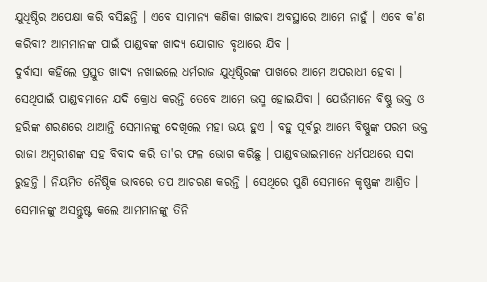ଯୁଧିଷ୍ଠିର ଅପେକ୍ଷା କରି ବସିଛନ୍ତି । ଏବେ ସାମାନ୍ୟ କଣିକା ଖାଇବା ଅବସ୍ଥାରେ ଆମେ ନାହୁଁ । ଏବେ କ'ଣ କରିବା? ଆମମାନଙ୍କ ପାଇଁ ପାଣ୍ଡବଙ୍କ ଖାଦ୍ୟ ଯୋଗାଡ ବୃଥାରେ ଯିବ ।
ଦୁର୍ବାସା କହିଲେ ପ୍ରସ୍ତୁତ ଖାଦ୍ୟ ନଖାଇଲେ ଧର୍ମରାଜ ଯୁଧିଷ୍ଠିରଙ୍କ ପାଖରେ ଆମେ ଅପରାଧୀ ହେବା । ସେଥିପାଇଁ ପାଣ୍ଡବମାନେ ଯଦି କ୍ରୋଧ କରନ୍ତି ତେବେ ଆମେ ଭସ୍ମ ହୋଇଯିବା । ଯେଉଁମାନେ ବିଷ୍ଣୁ ଭକ୍ତ ଓ ହରିଙ୍କ ଶରଣରେ ଥାଆନ୍ତି ସେମାନଙ୍କୁ ଦେଖିଲେ ମହା ଭୟ ହୁଏ । ବହୁ ପୂର୍ବରୁ ଆମ୍ଭେ ବିଷ୍ଣୁଙ୍କ ପରମ ଭକ୍ତ ରାଜା ଅମ୍ବରୀଶଙ୍କ ସହ ବିବାଦ କରି ତା'ର ଫଳ ଭୋଗ କରିଛୁ । ପାଣ୍ଡବଭାଇମାନେ ଧର୍ମପଥରେ ସଦା ରୁହନ୍ତି । ନିୟମିତ ନୈଷ୍ଠିକ ଭାବରେ ତପ ଆଚରଣ କରନ୍ତି । ସେଥିରେ ପୁଣି ସେମାନେ କୃଷ୍ଣଙ୍କ ଆଶ୍ରିତ । ସେମାନଙ୍କୁ ଅସନ୍ତୁଷ୍ଟ କଲେ ଆମମାନଙ୍କୁ ତିନି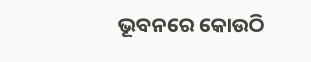ଭୂବନରେ କୋଉଠି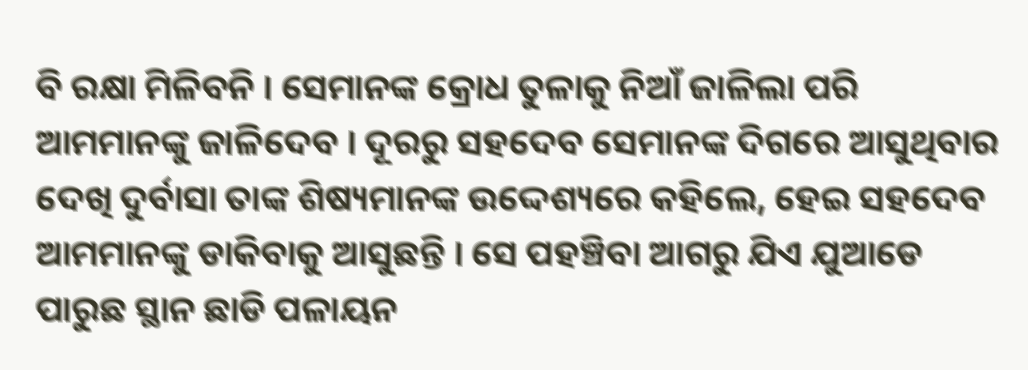ବି ରକ୍ଷା ମିଳିବନି । ସେମାନଙ୍କ କ୍ରୋଧ ତୁଳାକୁ ନିଆଁ ଜାଳିଲା ପରି ଆମମାନଙ୍କୁ ଜାଳିଦେବ । ଦୂରରୁ ସହଦେବ ସେମାନଙ୍କ ଦିଗରେ ଆସୁଥିବାର ଦେଖି ଦୁର୍ବାସା ତାଙ୍କ ଶିଷ୍ୟମାନଙ୍କ ଉଦ୍ଦେଶ୍ୟରେ କହିଲେ, ହେଇ ସହଦେବ ଆମମାନଙ୍କୁ ଡାକିବାକୁ ଆସୁଛନ୍ତି । ସେ ପହଞ୍ଚିବା ଆଗରୁ ଯିଏ ଯୁଆଡେ ପାରୁଛ ସ୍ଥାନ ଛାଡି ପଳାୟନ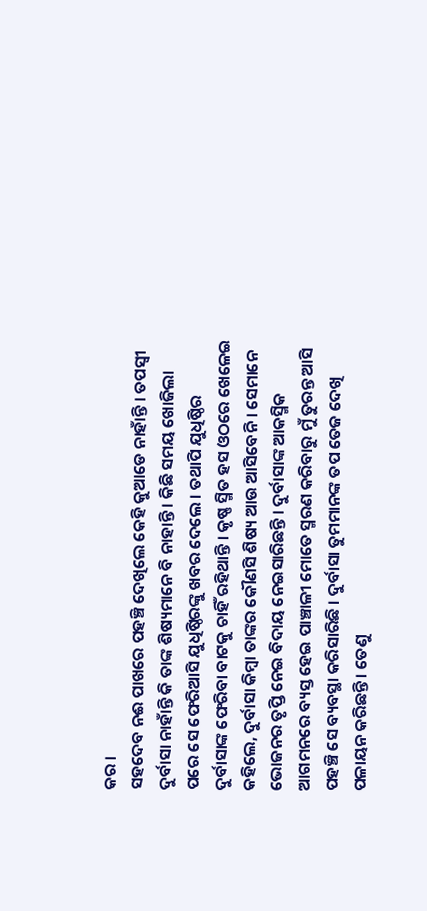କର ।
ସହଦେବ ନଈ ପାଖରେ ପହଞ୍ଚି ଦେଖିଲେ କେହି କୁଆଡେ ନାହାଁନ୍ତି । ତପସ୍ୱୀ ଦୁର୍ବାସା ନାହାଁନ୍ତି କି ତାଙ୍କ ଶିଷ୍ୟମାନେ ବି ନାହାନ୍ତି । କିଛି ସମୟ ଖୋଜିଲା ପରେ ସେ ଫେରିଆସି ଯୁଧିଷ୍ଠିରଙ୍କୁ ଖବର ଦେଲେ । ତଥାପି ଯୁଧିଷ୍ଠିର ଦୁର୍ବାସାଙ୍କ ଫେରିବା ବାଟକୁ ଚାହିଁ ରହିଥାନ୍ତି । କୃଷ୍ଣ ସ୍ମିତ ହସ ଓଠରେ ଖେଳେଇ କହିଲେ, ଦୁର୍ବାସା କିମ୍ବା ତାଙ୍କର କୌଣସି ଶିଷ୍ୟ ଆଉ ଆସିବେନି । ସେମାନେ ଭୋଜନର ତୃପ୍ତି ନେଇ ବିଦାୟ ନେଇସାରିଛନ୍ତି । ଦୁର୍ବାସାଙ୍କ ଆକସ୍ମିକ ଆଗମନରେ ବ୍ୟସ୍ତ ହେଇ ପାଞ୍ଚାଳୀ ମୋତେ ସ୍ମରଣ କରିବାରୁ ମୁଁ ତୁରନ୍ତ ଆସି ପହଞ୍ଚି ସେ ବ୍ୟବସ୍ଥା କରିସାରିଛି । ଦୁର୍ବାସା ତୁମମାନଙ୍କ ତପ ତେଜ ଦେଖି ପଳାୟନ କରିଛନ୍ତି । ତେଣୁ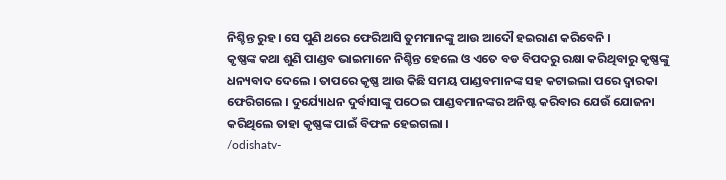ନିଶ୍ଚିନ୍ତ ରୁହ। ସେ ପୁଣି ଥରେ ଫେରିଆସି ତୁମମାନଙ୍କୁ ଆଉ ଆଦୌ ହଇରାଣ କରିବେନି ।
କୃଷ୍ଣଙ୍କ କଥା ଶୁଣି ପାଣ୍ଡବ ଭାଇମାନେ ନିଶ୍ଚିନ୍ତ ହେଲେ ଓ ଏତେ ବଡ ବିପଦରୁ ରକ୍ଷା କରିଥିବାରୁ କୃଷ୍ଣଙ୍କୁ ଧନ୍ୟବାଦ ଦେଲେ । ତାପରେ କୃଷ୍ଣ ଆଉ କିଛି ସମୟ ପାଣ୍ଡବମାନଙ୍କ ସହ କଟାଇଲା ପରେ ଦ୍ୱାରକା ଫେରିଗଲେ । ଦୁର୍ଯ୍ୟୋଧନ ଦୁର୍ବାସାଙ୍କୁ ପଠେଇ ପାଣ୍ଡବମାନଙ୍କର ଅନିଷ୍ଟ କରିବାର ଯେଉଁ ଯୋଜନା କରିଥିଲେ ତାହା କୃଷ୍ଣଙ୍କ ପାଇଁ ବିଫଳ ହେଇଗଲା ।
/odishatv-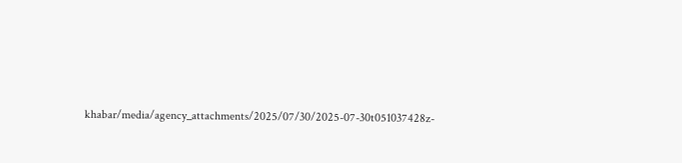khabar/media/agency_attachments/2025/07/30/2025-07-30t051037428z-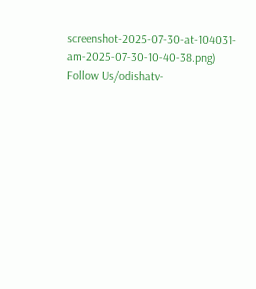screenshot-2025-07-30-at-104031-am-2025-07-30-10-40-38.png)
Follow Us/odishatv-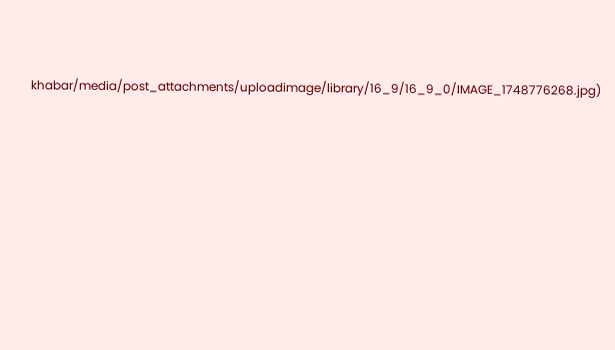khabar/media/post_attachments/uploadimage/library/16_9/16_9_0/IMAGE_1748776268.jpg)